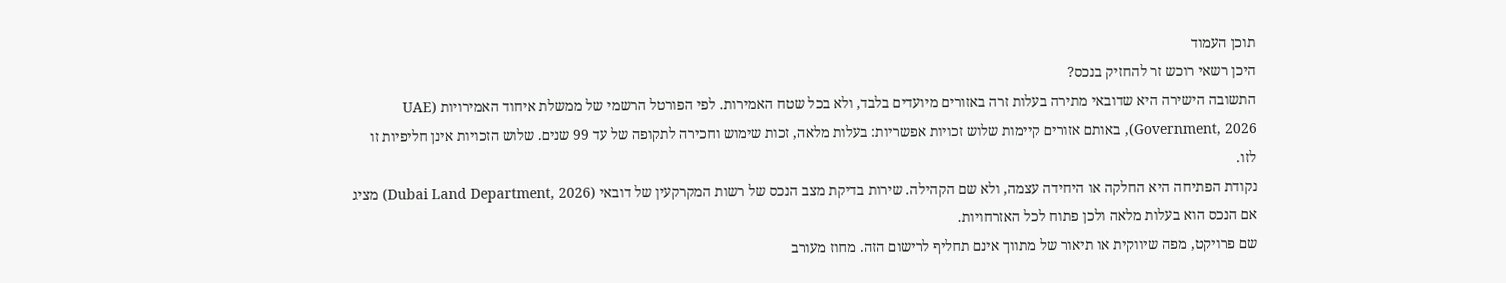תוכן העמוד
היכן רשאי רוכש זר להחזיק בנכס?
התשובה הישירה היא שדובאי מתירה בעלות זרה באזורים מיועדים בלבד, ולא בכל שטח האמירות. לפי הפורטל הרשמי של ממשלת איחוד האמירויות (UAE Government, 2026), באותם אזורים קיימות שלוש זכויות אפשריות: בעלות מלאה, זכות שימוש וחכירה לתקופה של עד 99 שנים. שלוש הזכויות אינן חליפיות זו לזו.
נקודת הפתיחה היא החלקה או היחידה עצמה, ולא שם הקהילה. שירות בדיקת מצב הנכס של רשות המקרקעין של דובאי (Dubai Land Department, 2026) מציג אם הנכס הוא בעלות מלאה ולכן פתוח לכל האזרחויות.
שם פרויקט, מפה שיווקית או תיאור של מתווך אינם תחליף לרישום הזה. מחוז מעורב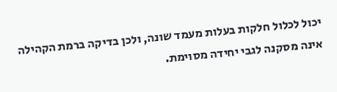יכול לכלול חלקות בעלות מעמד שונה, ולכן בדיקה ברמת הקהילה אינה מסקנה לגבי יחידה מסוימת.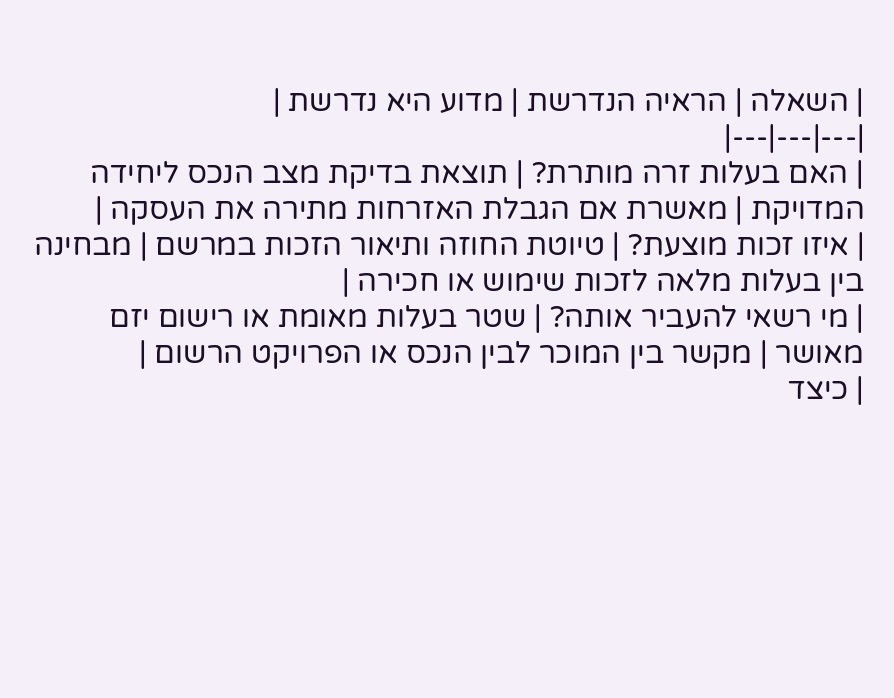| השאלה | הראיה הנדרשת | מדוע היא נדרשת |
|---|---|---|
| האם בעלות זרה מותרת? | תוצאת בדיקת מצב הנכס ליחידה המדויקת | מאשרת אם הגבלת האזרחות מתירה את העסקה |
| איזו זכות מוצעת? | טיוטת החוזה ותיאור הזכות במרשם | מבחינה בין בעלות מלאה לזכות שימוש או חכירה |
| מי רשאי להעביר אותה? | שטר בעלות מאומת או רישום יזם מאושר | מקשר בין המוכר לבין הנכס או הפרויקט הרשום |
| כיצד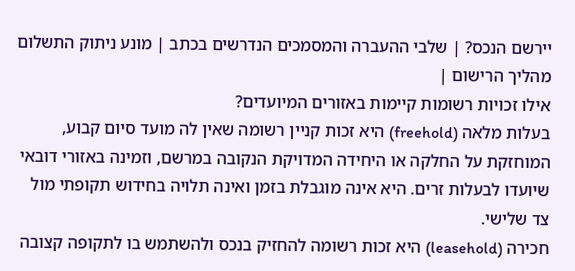יירשם הנכס? | שלבי ההעברה והמסמכים הנדרשים בכתב | מונע ניתוק התשלום מהליך הרישום |
אילו זכויות רשומות קיימות באזורים המיועדים?
בעלות מלאה (freehold) היא זכות קניין רשומה שאין לה מועד סיום קבוע, המוחזקת על החלקה או היחידה המדויקת הנקובה במרשם, וזמינה באזורי דובאי שיועדו לבעלות זרים. היא אינה מוגבלת בזמן ואינה תלויה בחידוש תקופתי מול צד שלישי.
חכירה (leasehold) היא זכות רשומה להחזיק בנכס ולהשתמש בו לתקופה קצובה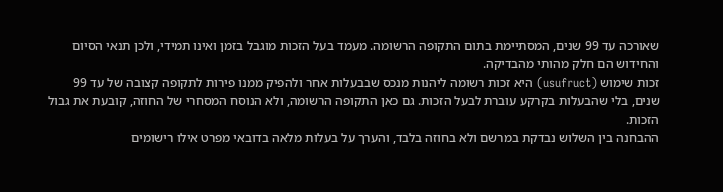שאורכה עד 99 שנים, המסתיימת בתום התקופה הרשומה. מעמד בעל הזכות מוגבל בזמן ואינו תמידי, ולכן תנאי הסיום והחידוש הם חלק מהותי מהבדיקה.
זכות שימוש (usufruct) היא זכות רשומה ליהנות מנכס שבבעלות אחר ולהפיק ממנו פירות לתקופה קצובה של עד 99 שנים, בלי שהבעלות בקרקע עוברת לבעל הזכות. גם כאן התקופה הרשומה, ולא הנוסח המסחרי של החוזה, קובעת את גבול הזכות.
ההבחנה בין השלוש נבדקת במרשם ולא בחוזה בלבד, והערך על בעלות מלאה בדובאי מפרט אילו רישומים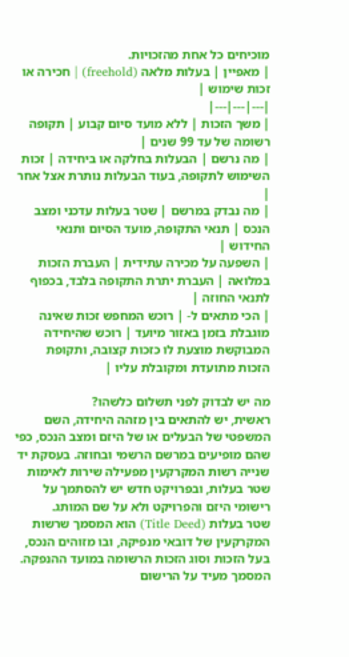מוכיחים כל אחת מהזכויות.
| מאפיין | בעלות מלאה (freehold) | חכירה או זכות שימוש |
|---|---|---|
| משך הזכות | ללא מועד סיום קבוע | תקופה רשומה של עד 99 שנים |
| מה נרשם | הבעלות בחלקה או ביחידה | זכות השימוש לתקופה, בעוד הבעלות נותרת אצל אחר |
| מה נבדק במרשם | שטר בעלות עדכני ומצב הנכס | תנאי התקופה, מועד הסיום ותנאי החידוש |
| השפעה על מכירה עתידית | העברת הזכות במלואה | העברת יתרת התקופה בלבד, בכפוף לתנאי החוזה |
| הכי מתאים ל- | רוכש המחפש זכות שאינה מוגבלת בזמן באזור מיועד | רוכש שהיחידה המבוקשת מוצעת לו כזכות קצובה, ותקופת הזכות מתועדת ומקובלת עליו |

מה יש לבדוק לפני תשלום כלשהו?
ראשית, יש להתאים בין מזהה היחידה, השם המשפטי של הבעלים או של היזם ומצב הנכס, כפי שהם מופיעים במרשם הרשמי ובחוזה. בעסקת יד שנייה רשות המקרקעין מפעילה שירות לאימות שטר בעלות, ובפרויקט חדש יש להסתמך על רישומי היזם והפרויקט ולא על שם המותג.
שטר בעלות (Title Deed) הוא המסמך שרשות המקרקעין של דובאי מנפיקה, ובו מזוהים הנכס, בעל הזכות וסוג הזכות הרשומה במועד ההנפקה. המסמך מעיד על הרישום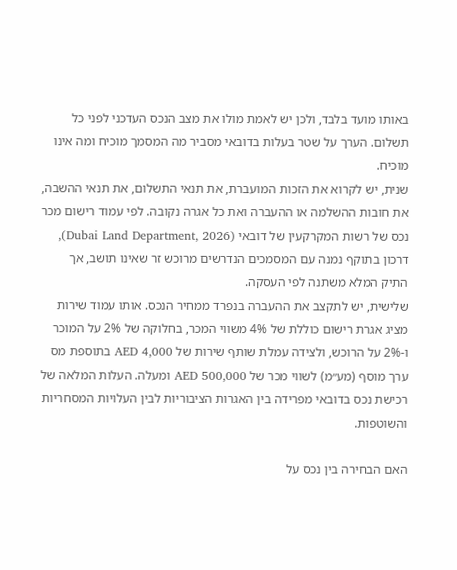באותו מועד בלבד, ולכן יש לאמת מולו את מצב הנכס העדכני לפני כל תשלום. הערך על שטר בעלות בדובאי מסביר מה המסמך מוכיח ומה אינו מוכיח.
שנית, יש לקרוא את הזכות המועברת, את תנאי התשלום, את תנאי ההשבה, את חובות ההשלמה או ההעברה ואת כל אגרה נקובה. לפי עמוד רישום מכר נכס של רשות המקרקעין של דובאי (Dubai Land Department, 2026), דרכון בתוקף נמנה עם המסמכים הנדרשים מרוכש זר שאינו תושב, אך התיק המלא משתנה לפי העסקה.
שלישית, יש לתקצב את ההעברה בנפרד ממחיר הנכס. אותו עמוד שירות מציג אגרת רישום כוללת של 4% משווי המכר, בחלוקה של 2% על המוכר ו-2% על הרוכש, ולצידה עמלת שותף שירות של AED 4,000 בתוספת מס ערך מוסף (מע״מ) לשווי מכר של AED 500,000 ומעלה. העלות המלאה של רכישת נכס בדובאי מפרידה בין האגרות הציבוריות לבין העלויות המסחריות והשוטפות.

האם הבחירה בין נכס על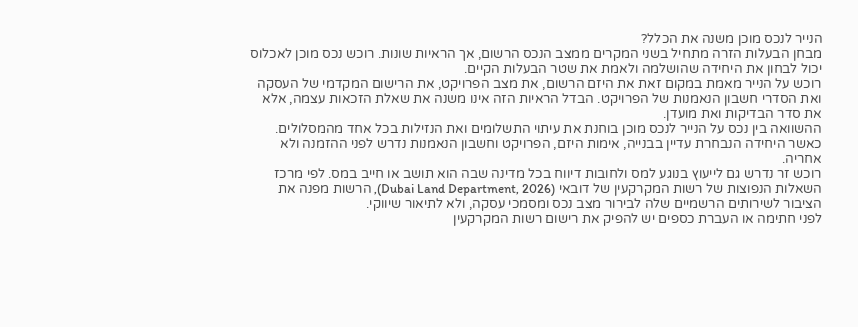הנייר לנכס מוכן משנה את הכלל?
מבחן הבעלות הזרה מתחיל בשני המקרים ממצב הנכס הרשום, אך הראיות שונות. רוכש נכס מוכן לאכלוס יכול לבחון את היחידה שהושלמה ולאמת את שטר הבעלות הקיים.
רוכש על הנייר מאמת במקום זאת את היזם הרשום, את מצב הפרויקט, את הרישום המקדמי של העסקה ואת הסדרי חשבון הנאמנות של הפרויקט. הבדל הראיות הזה אינו משנה את שאלת הזכאות עצמה, אלא את סדר הבדיקות ואת מועדן.
ההשוואה בין נכס על הנייר לנכס מוכן בוחנת את עיתוי התשלומים ואת הנזילות בכל אחד מהמסלולים. כאשר היחידה הנבחרת עדיין בבנייה, אימות היזם, הפרויקט וחשבון הנאמנות נדרש לפני ההזמנה ולא אחריה.
רוכש זר נדרש גם לייעוץ בנוגע למס ולחובות דיווח בכל מדינה שבה הוא תושב או חייב במס. לפי מרכז השאלות הנפוצות של רשות המקרקעין של דובאי (Dubai Land Department, 2026), הרשות מפנה את הציבור לשירותים הרשמיים שלה לבירור מצב נכס ומסמכי עסקה, ולא לתיאור שיווקי.
לפני חתימה או העברת כספים יש להפיק את רישום רשות המקרקעין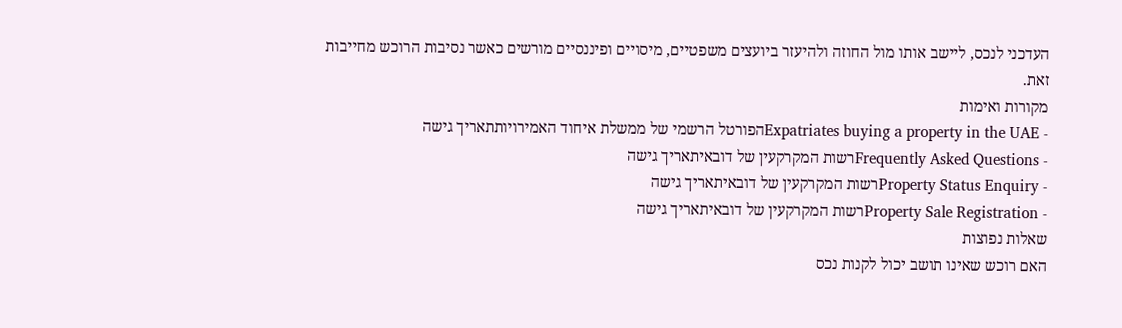העדכני לנכס, ליישב אותו מול החוזה ולהיעזר ביועצים משפטיים, מיסויים ופיננסיים מורשים כאשר נסיבות הרוכש מחייבות זאת.
מקורות ואימות
- Expatriates buying a property in the UAEהפורטל הרשמי של ממשלת איחוד האמירויותתאריך גישה
- Frequently Asked Questionsרשות המקרקעין של דובאיתאריך גישה
- Property Status Enquiryרשות המקרקעין של דובאיתאריך גישה
- Property Sale Registrationרשות המקרקעין של דובאיתאריך גישה
שאלות נפוצות
האם רוכש שאינו תושב יכול לקנות נכס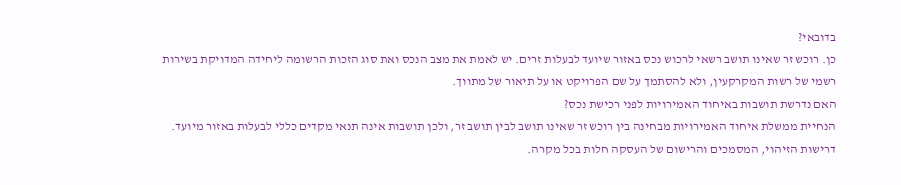בדובאי?
כן. רוכש זר שאינו תושב רשאי לרכוש נכס באזור שיועד לבעלות זרים. יש לאמת את מצב הנכס ואת סוג הזכות הרשומה ליחידה המדויקת בשירות רשמי של רשות המקרקעין, ולא להסתמך על שם הפרויקט או על תיאור של מתווך.
האם נדרשת תושבות באיחוד האמירויות לפני רכישת נכס?
הנחיית ממשלת איחוד האמירויות מבחינה בין רוכש זר שאינו תושב לבין תושב זר, ולכן תושבות אינה תנאי מקדים כללי לבעלות באזור מיועד. דרישות הזיהוי, המסמכים והרישום של העסקה חלות בכל מקרה.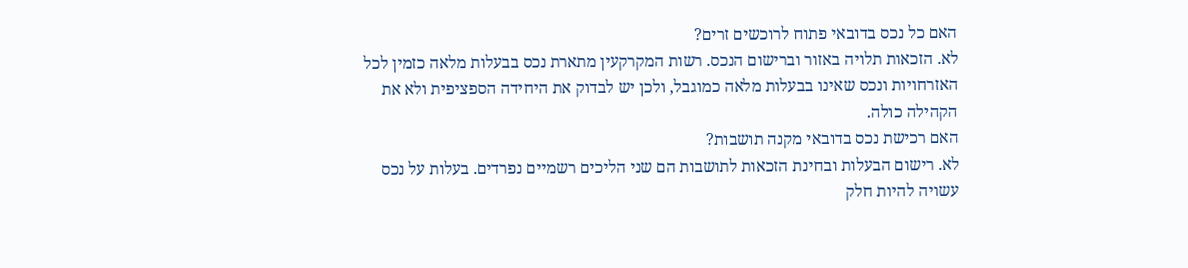האם כל נכס בדובאי פתוח לרוכשים זרים?
לא. הזכאות תלויה באזור וברישום הנכס. רשות המקרקעין מתארת נכס בבעלות מלאה כזמין לכל האזרחויות ונכס שאינו בבעלות מלאה כמוגבל, ולכן יש לבדוק את היחידה הספציפית ולא את הקהילה כולה.
האם רכישת נכס בדובאי מקנה תושבות?
לא. רישום הבעלות ובחינת הזכאות לתושבות הם שני הליכים רשמיים נפרדים. בעלות על נכס עשויה להיות חלק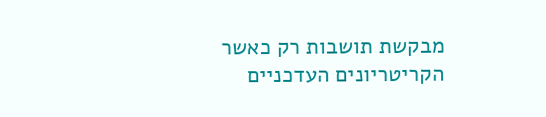מבקשת תושבות רק כאשר הקריטריונים העדכניים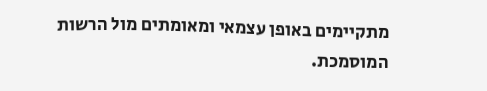מתקיימים באופן עצמאי ומאומתים מול הרשות המוסמכת.